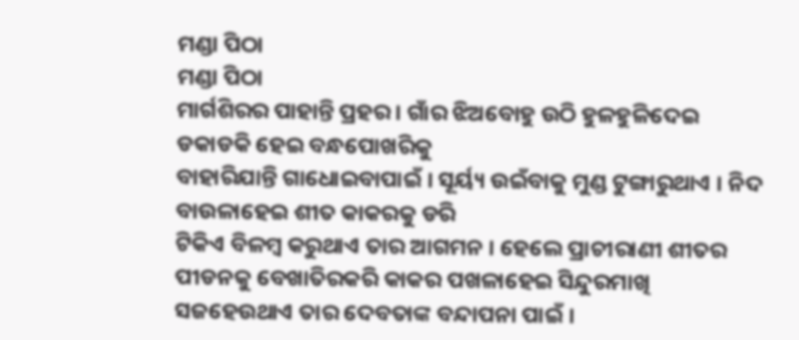ମଣ୍ଡା ପିଠା
ମଣ୍ଡା ପିଠା
ମାର୍ଗଶିରର ପାହାନ୍ତି ପ୍ରହର । ଗାଁର ଝିଅବୋହୁ ଉଠି ହୁଳହୁଳିଦେଇ ଡକାଡକି ହେଇ ବନ୍ଧପୋଖରିକୁ
ବାହାରିଯାନ୍ତି ଗାଧୋଇବାପାଇଁ । ସୂର୍ୟ୍ୟ ଉଇଁବାକୁ ମୁଣ୍ଡ ଟୁଙ୍ଗାରୁଥାଏ । ନିଦ ବାଉଳାହେଇ ଶୀତ କାକରକୁ ଡରି
ଟିକିଏ ବିଳମ୍ବ କରୁଥାଏ ତାର ଆଗମନ । ହେଲେ ପ୍ରାଚୀରାଣୀ ଶୀତର ପୀଡନକୁ ବେଖାତିରକରି କାକର ପଖଳାହେଇ ସିନ୍ଦୁରମାଖି ସଜହେଉଥାଏ ତାର ଦେବତାଙ୍କ ବନ୍ଦାପନା ପାଇଁ ।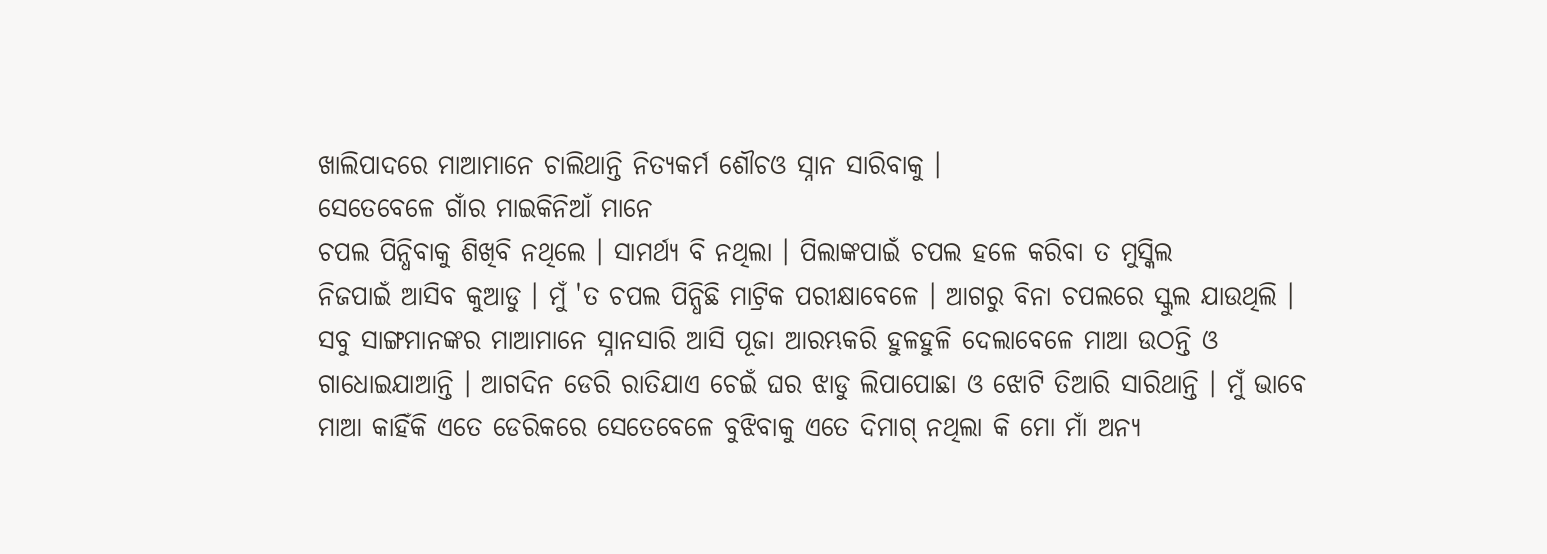ଖାଲିପାଦରେ ମାଆମାନେ ଚାଲିଥାନ୍ତି ନିତ୍ୟକର୍ମ ଶୌଚଓ ସ୍ନାନ ସାରିବାକୁ ।
ସେତେବେଳେ ଗାଁର ମାଇକିନିଆଁ ମାନେ
ଚପଲ ପିନ୍ଧିବାକୁ ଶିଖିବି ନଥିଲେ । ସାମର୍ଥ୍ୟ ବି ନଥିଲା । ପିଲାଙ୍କପାଇଁ ଚପଲ ହଳେ କରିବା ତ ମୁସ୍କିଲ
ନିଜପାଇଁ ଆସିବ କୁଆଡୁ । ମୁଁ 'ତ ଚପଲ ପିନ୍ଧିଛି ମାଟ୍ରିକ ପରୀକ୍ଷାବେଳେ । ଆଗରୁ ବିନା ଚପଲରେ ସ୍କୁଲ ଯାଉଥିଲି । ସବୁ ସାଙ୍ଗମାନଙ୍କର ମାଆମାନେ ସ୍ନାନସାରି ଆସି ପୂଜା ଆରମ୍ଭକରି ହୁଳହୁଳି ଦେଲାବେଳେ ମାଆ ଉଠନ୍ତି ଓ ଗାଧୋଇଯାଆନ୍ତି । ଆଗଦିନ ଡେରି ରାତିଯାଏ ଚେଇଁ ଘର ଝାଡୁ ଲିପାପୋଛା ଓ ଝୋଟି ତିଆରି ସାରିଥାନ୍ତି । ମୁଁ ଭାବେ ମାଆ କାହିଁକି ଏତେ ଡେରିକରେ ସେତେବେଳେ ବୁଝିବାକୁ ଏତେ ଦିମାଗ୍ ନଥିଲା କି ମୋ ମାଁ ଅନ୍ୟ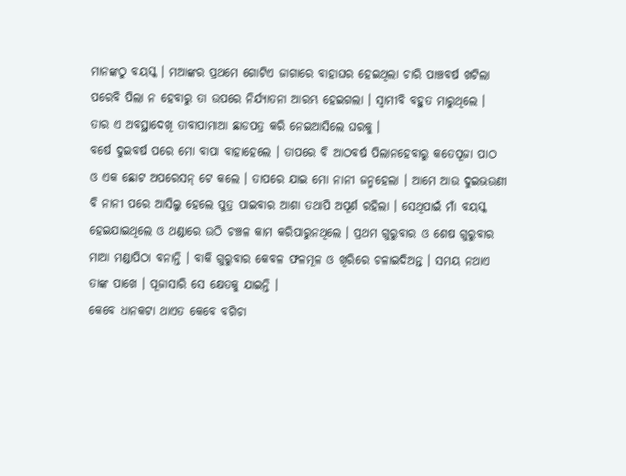ମାନଙ୍କଠୁ ବୟସ୍କ । ମଆଙ୍କର ପ୍ରଥମେ ଗୋଟିଏ ଜାଗାରେ ବାହାଘର ହେଇଥିଲା ଚାରି ପାଞ୍ଚବର୍ଷ ଖଟିଲା ପରେବି ପିଲା ନ ହେବାରୁ ତା ଉପରେ ନିର୍ଯ୍ୟାତନା ଆରମ୍ଭ ହେଇଗଲା । ସ୍ବାମୀବି ବହୁତ ମାରୁଥିଲେ । ତାର ଏ ଅବସ୍ଥାଦେଖି ତାବାପାମାଆ ଛାଡପତ୍ର କରି ନେଇଆସିଲେ ଘରକୁ ।
ବର୍ଷେ ଦୁଇବର୍ଷ ପରେ ମୋ ବାପା ବାହାହେଲେ । ତାପରେ ବି ଆଠବର୍ଷ ପିଲାନହେବାରୁ କତେପୂଜା ପାଠ ଓ ଏକ ଛୋଟ ଅପରେସନ୍ ଟେ କଲେ । ତାପରେ ଯାଇ ମୋ ନାନୀ ଜନ୍ମହେଲା । ଆମେ ଆଉ ଦୁଇଭଉଣୀ ବି ନାନୀ ପରେ ଆସିଲୁ ହେଲେ ପୁତ୍ର ପାଇବାର ଆଶା ତଥାପି ଅପୂର୍ଣ ରହିଲା । ସେଥିପାଇଁ ମାଁ ବୟସ୍କ ହେଇଯାଇଥିଲେ ଓ ଥଣ୍ଡାରେ ଉଠି ଚଞ୍ଚଳ କାମ କରିପାରୁନଥିଲେ । ପ୍ରଥମ ଗୁରୁବାର ଓ ଶେଷ ଗୁରୁବାର ମାଆ ମଣ୍ଡାପିଠା ବନାନ୍ତି । ବାକି ଗୁରୁବାର କେବଳ ଫଳମୂଳ ଓ ଖିରିରେ ଚଳାଇଦିଅନ୍ତ । ସମୟ ନଥାଏ
ତାଙ୍କ ପାଖେ । ପୂଜାସାରି ସେ କ୍ଷେତକୁ ଯାଇନ୍ତି ।
କେବେ ଧାନକଟା ଥାଏତ କେବେ ବଗିଚା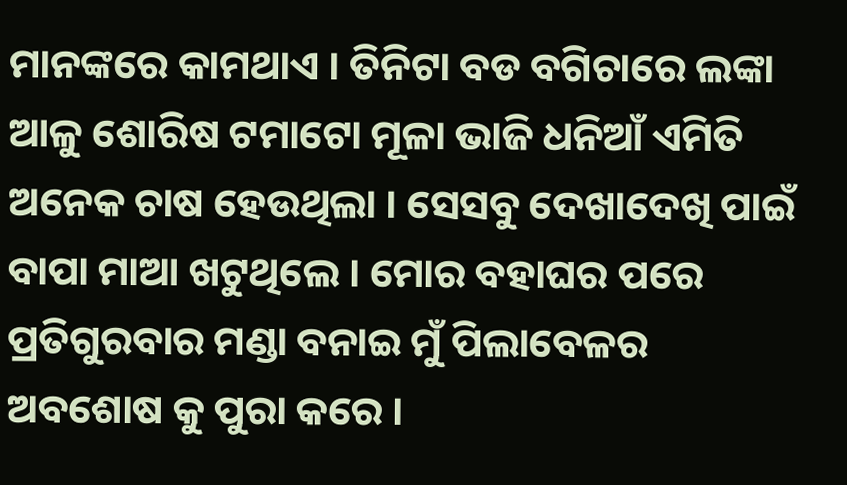ମାନଙ୍କରେ କାମଥାଏ । ତିନିଟା ବଡ ବଗିଚାରେ ଲଙ୍କା ଆଳୁ ଶୋରିଷ ଟମାଟୋ ମୂଳା ଭାଜି ଧନିଆଁ ଏମିତି ଅନେକ ଚାଷ ହେଉଥିଲା । ସେସବୁ ଦେଖାଦେଖି ପାଇଁ ବାପା ମାଆ ଖଟୁଥିଲେ । ମୋର ବହାଘର ପରେ ପ୍ରତିଗୁରବାର ମଣ୍ଡା ବନାଇ ମୁଁ ପିଲାବେଳର ଅବଶୋଷ କୁ ପୁରା କରେ ।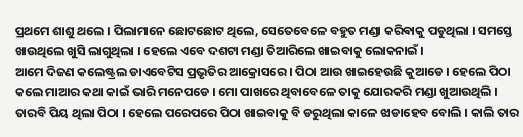ପ୍ରଥମେ ଶାଶୁ ଥଲେ । ପିଲାମାନେ ଛୋଟଛୋଟ ଥିଲେ, ସେତେବେଳେ ବହୁତ ମଣ୍ଡା କରିଵାକୁ ପଡୁଥିଲା । ସମସ୍ତେ ଖାଉଥିଲେ ଖୁସି ଲାଗୁଥିଲା । ହେଲେ ଏବେ ଦଶଟା ମଣ୍ଡା ତିଆରିଲେ ଖାଇବାକୁ ଲୋକନାଇଁ ।
ଆମେ ଦିଜଣ କଲେଷ୍ଟ୍ରଲ ଡାଏବେଟିସ ପ୍ରଭୃତିର ଆକ୍ରୋସରେ । ପିଠା ଆଉ ଖାଇହେଉଛି କୁଆଡେ । ହେଲେ ପିଠା କଲେ ମାଆର କଥା କାଇଁ ଭାରି ମନେପଡେ । ମୋ ପାଖରେ ଥିବାବେଳେ ତାକୁ ଯୋରକରି ମଣ୍ଡା ଖୁଆଉଥିଲି । ତାରବି ପିୟ ଥିଲା ପିଠା । ହେଲେ ପରେପରେ ପିଠା ଖାଇବାକୁ ବି ଡରୁଥିଲା କାଳେ ଝାଡାହେବ ବୋଲି । କାଲି ତାର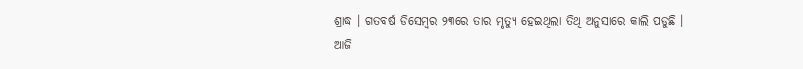ଶ୍ରାଦ୍ଧ । ଗତବର୍ଷ ଡିସେମ୍ବର ୨୩ରେ ତାର ମୃତ୍ୟୁ ହେଇଥିଲା ତିଥି ଅନୁସାରେ କାଲି ପଡୁଛି ।
ଆଜି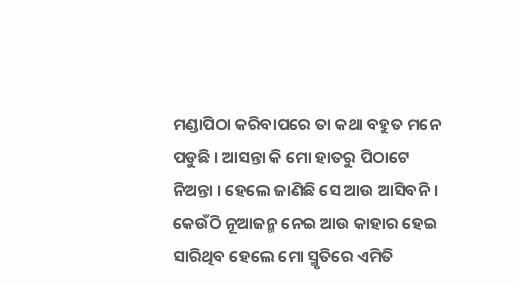ମଣ୍ଡାପିଠା କରିବାପରେ ତା କଥା ବହୁତ ମନେ ପଡୁଛି । ଆସନ୍ତା କି ମୋ ହାତରୁ ପିଠାଟେ ନିଅନ୍ତା । ହେଲେ ଜାଣିଛି ସେ ଆଉ ଆସିବନି । କେଉଁଠି ନୂଆଜନ୍ମ ନେଇ ଆଉ କାହାର ହେଇ ସାରିଥିବ ହେଲେ ମୋ ସ୍ମୃତିରେ ଏମିତି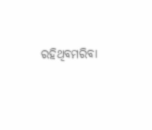ରହିଥିବମରିବା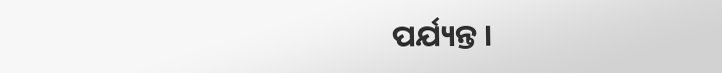ପର୍ଯ୍ୟନ୍ତ ।